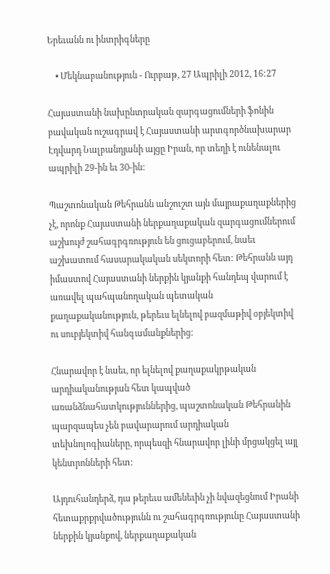Երեւանն ու ինտրիգները

    • Մեկնաբանություն - Ուրբաթ, 27 Ապրիլի 2012, 16:27

Հայաստանի նախընտրական զարգացումների ֆոնին բավական ուշագրավ է Հայաստանի արտգործնախարար Էդվարդ Նալբանդյանի այցը Իրան, որ տեղի է ունենալու ապրիլի 29-ին եւ 30-ին:

Պաշտոնական Թեհրանն անշուշտ այն մայրաքաղաքներից չէ, որոնք Հայաստանի ներքաղաքական զարգացումներում աշխույժ շահագրգռություն են ցուցաբերում, նաեւ աշխատում հասարակական սեկտորի հետ: Թեհրանն այդ իմաստով Հայաստանի ներքին կյանքի հանդեպ վարում է առավել պահպանողական պետական քաղաքականություն, թերեւս ելնելով բազմաթիվ օբյեկտիվ ու սուբյեկտիվ հանգամանքներից:

Հնարավոր է նաեւ, որ ելնելով քաղաքակրթական արդիականության հետ կապված առանձնահատկություններից, պաշտոնական Թեհրանին պարզապես չեն բավարարում արդիական տեխնոլոգիաները, որպեսզի հնարավոր լինի մրցակցել այլ կենտրոնների հետ:

Այդուհանդերձ, դա թերեւս ամենեւին չի նվազեցնում Իրանի հետաքրքրվածությունն ու շահագրգռությունը Հայաստանի ներքին կյանքով, ներքաղաքական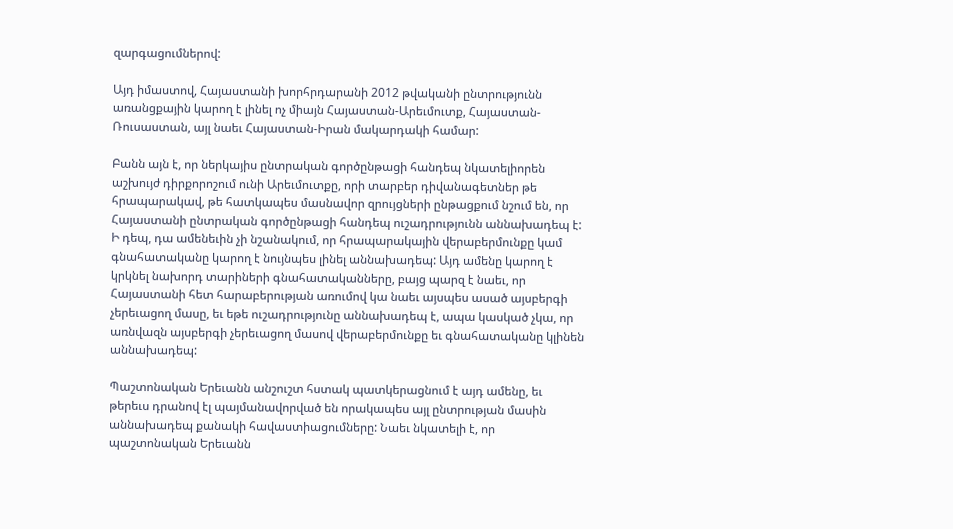զարգացումներով:

Այդ իմաստով, Հայաստանի խորհրդարանի 2012 թվականի ընտրությունն առանցքային կարող է լինել ոչ միայն Հայաստան-Արեւմուտք, Հայաստան-Ռուսաստան, այլ նաեւ Հայաստան-Իրան մակարդակի համար:

Բանն այն է, որ ներկայիս ընտրական գործընթացի հանդեպ նկատելիորեն աշխույժ դիրքորոշում ունի Արեւմուտքը, որի տարբեր դիվանագետներ թե հրապարակավ, թե հատկապես մասնավոր զրույցների ընթացքում նշում են, որ Հայաստանի ընտրական գործընթացի հանդեպ ուշադրությունն աննախադեպ է: Ի դեպ, դա ամենեւին չի նշանակում, որ հրապարակային վերաբերմունքը կամ գնահատականը կարող է նույնպես լինել աննախադեպ: Այդ ամենը կարող է կրկնել նախորդ տարիների գնահատականները, բայց պարզ է նաեւ, որ Հայաստանի հետ հարաբերության առումով կա նաեւ այսպես ասած այսբերգի չերեւացող մասը, եւ եթե ուշադրությունը աննախադեպ է, ապա կասկած չկա, որ առնվազն այսբերգի չերեւացող մասով վերաբերմունքը եւ գնահատականը կլինեն աննախադեպ:

Պաշտոնական Երեւանն անշուշտ հստակ պատկերացնում է այդ ամենը, եւ թերեւս դրանով էլ պայմանավորված են որակապես այլ ընտրության մասին աննախադեպ քանակի հավաստիացումները: Նաեւ նկատելի է, որ պաշտոնական Երեւանն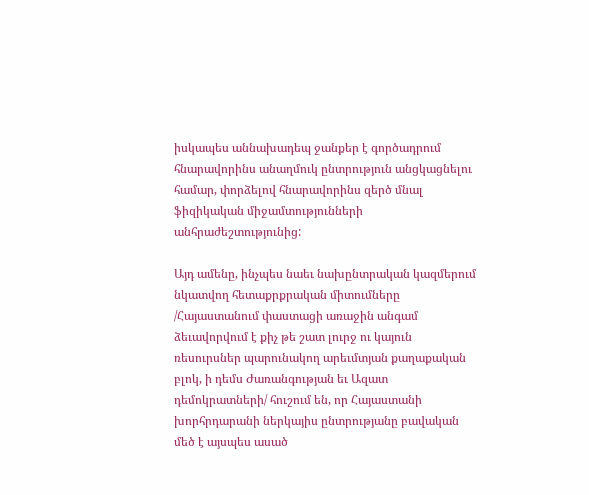իսկապես աննախադեպ ջանքեր է գործադրում հնարավորինս անաղմուկ ընտրություն անցկացնելու համար, փորձելով հնարավորինս զերծ մնալ ֆիզիկական միջամտությունների անհրաժեշտությունից:

Այդ ամենը, ինչպես նաեւ նախընտրական կազմերում նկատվող հետաքրքրական միտումները /Հայաստանում փաստացի առաջին անգամ ձեւավորվում է քիչ թե շատ լուրջ ու կայուն ռեսուրսներ պարունակող արեւմտյան քաղաքական բլոկ, ի դեմս Ժառանգության եւ Ազատ դեմոկրատների/ հուշում են, որ Հայաստանի խորհրդարանի ներկայիս ընտրությանը բավական մեծ է այսպես ասած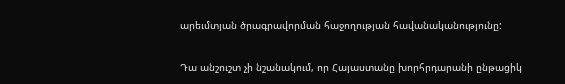արեւմտյան ծրագրավորման հաջողության հավանականությունը:

Դա անշուշտ չի նշանակում, որ Հայաստանը խորհրդարանի ընթացիկ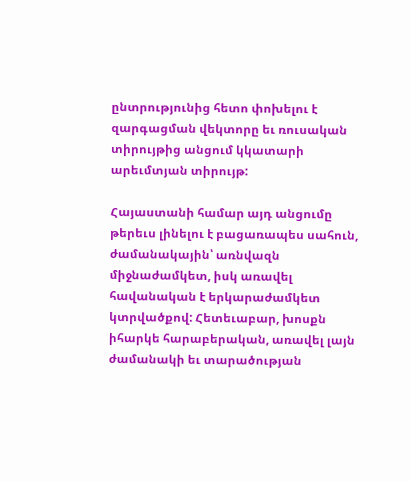ընտրությունից հետո փոխելու է զարգացման վեկտորը եւ ռուսական տիրույթից անցում կկատարի արեւմտյան տիրույթ:

Հայաստանի համար այդ անցումը թերեւս լինելու է բացառապես սահուն, ժամանակային՝ առնվազն միջնաժամկետ, իսկ առավել հավանական է երկարաժամկետ կտրվածքով: Հետեւաբար, խոսքն իհարկե հարաբերական, առավել լայն ժամանակի եւ տարածության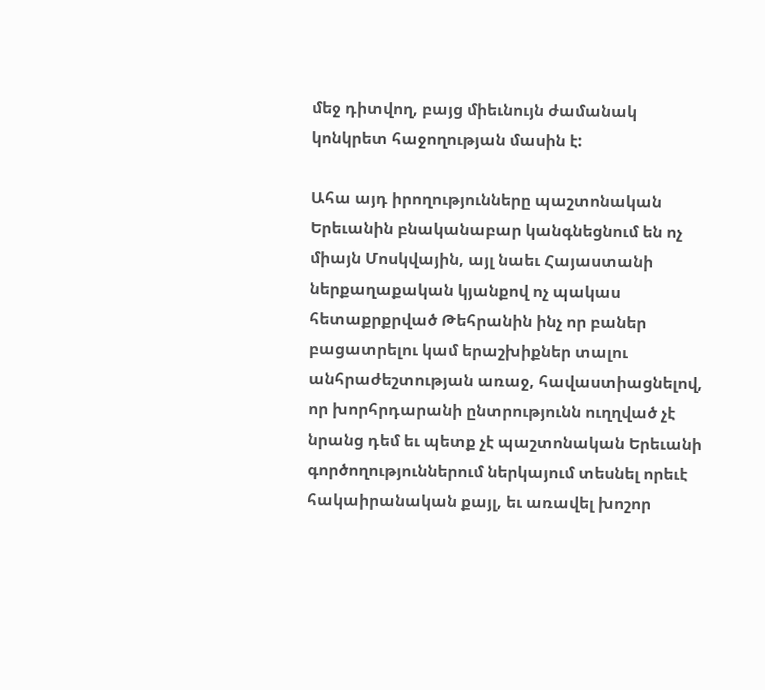մեջ դիտվող, բայց միեւնույն ժամանակ կոնկրետ հաջողության մասին է:

Ահա այդ իրողությունները պաշտոնական Երեւանին բնականաբար կանգնեցնում են ոչ միայն Մոսկվային, այլ նաեւ Հայաստանի ներքաղաքական կյանքով ոչ պակաս հետաքրքրված Թեհրանին ինչ որ բաներ բացատրելու կամ երաշխիքներ տալու անհրաժեշտության առաջ, հավաստիացնելով, որ խորհրդարանի ընտրությունն ուղղված չէ նրանց դեմ եւ պետք չէ պաշտոնական Երեւանի գործողություններում ներկայում տեսնել որեւէ հակաիրանական քայլ, եւ առավել խոշոր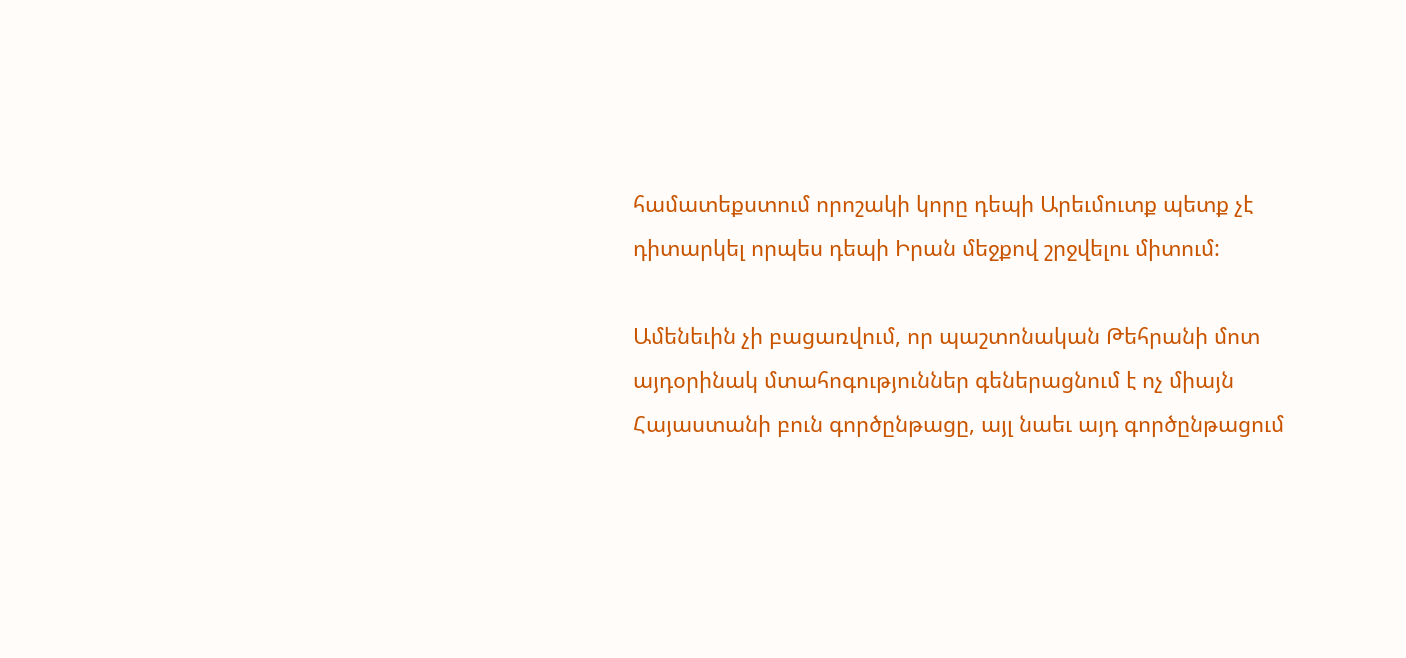համատեքստում որոշակի կորը դեպի Արեւմուտք պետք չէ դիտարկել որպես դեպի Իրան մեջքով շրջվելու միտում:

Ամենեւին չի բացառվում, որ պաշտոնական Թեհրանի մոտ այդօրինակ մտահոգություններ գեներացնում է ոչ միայն Հայաստանի բուն գործընթացը, այլ նաեւ այդ գործընթացում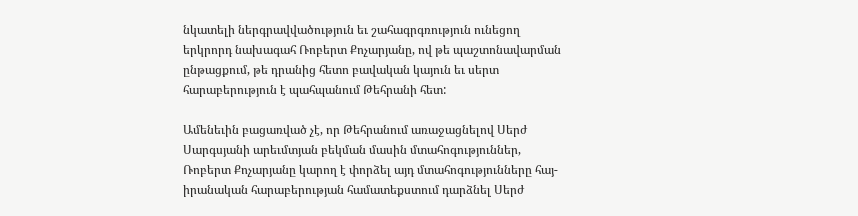նկատելի ներգրավվածություն եւ շահագրգռություն ունեցող երկրորդ նախագահ Ռոբերտ Քոչարյանը, ով թե պաշտոնավարման ընթացքում, թե դրանից հետո բավական կայուն եւ սերտ հարաբերություն է պահպանում Թեհրանի հետ:

Ամենեւին բացառված չէ, որ Թեհրանում առաջացնելով Սերժ Սարգսյանի արեւմտյան բեկման մասին մտահոգություններ, Ռոբերտ Քոչարյանը կարող է փորձել այդ մտահոգությունները հայ-իրանական հարաբերության համատեքստում դարձնել Սերժ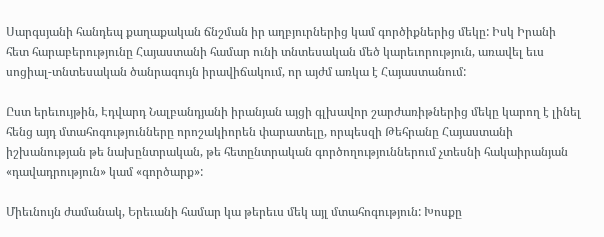Սարգսյանի հանդեպ քաղաքական ճնշման իր աղբյուրներից կամ գործիքներից մեկը: Իսկ Իրանի հետ հարաբերությունը Հայաստանի համար ունի տնտեսական մեծ կարեւորություն, առավել եւս սոցիալ-տնտեսական ծանրագույն իրավիճակում, որ այժմ առկա է Հայաստանում:

Ըստ երեւույթին, Էդվարդ Նալբանդյանի իրանյան այցի գլխավոր շարժառիթներից մեկը կարող է լինել հենց այդ մտահոգությունները որոշակիորեն փարատելը, որպեսզի Թեհրանը Հայաստանի իշխանության թե նախընտրական, թե հետընտրական գործողություններում չտեսնի հակաիրանյան «դավադրություն» կամ «գործարք»:

Միեւնույն ժամանակ, Երեւանի համար կա թերեւս մեկ այլ մտահոգություն: Խոսքը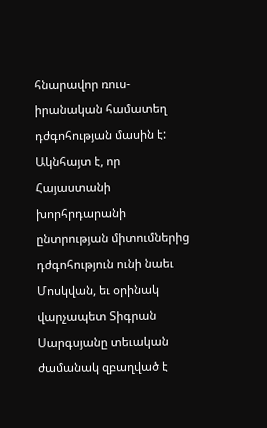հնարավոր ռուս-իրանական համատեղ դժգոհության մասին է: Ակնհայտ է, որ Հայաստանի խորհրդարանի ընտրության միտումներից դժգոհություն ունի նաեւ Մոսկվան, եւ օրինակ վարչապետ Տիգրան Սարգսյանը տեւական ժամանակ զբաղված է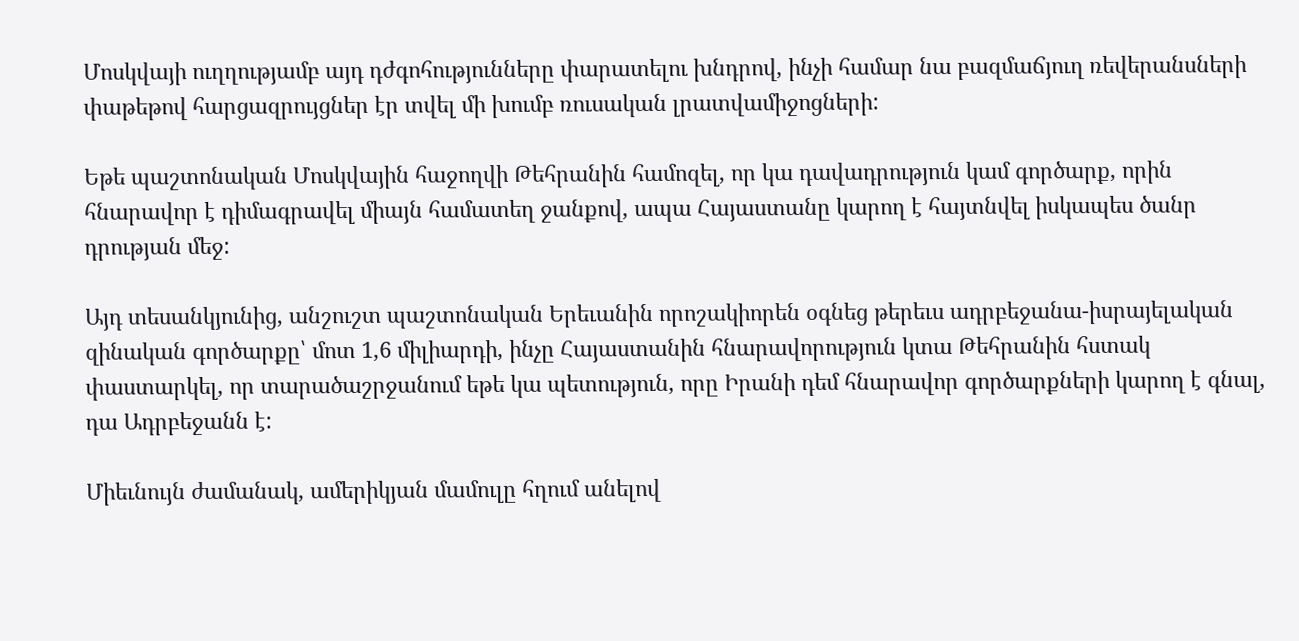Մոսկվայի ուղղությամբ այդ դժգոհությունները փարատելու խնդրով, ինչի համար նա բազմաճյուղ ռեվերանսների փաթեթով հարցազրույցներ էր տվել մի խումբ ռուսական լրատվամիջոցների:

Եթե պաշտոնական Մոսկվային հաջողվի Թեհրանին համոզել, որ կա դավադրություն կամ գործարք, որին հնարավոր է դիմագրավել միայն համատեղ ջանքով, ապա Հայաստանը կարող է հայտնվել իսկապես ծանր դրության մեջ:

Այդ տեսանկյունից, անշուշտ պաշտոնական Երեւանին որոշակիորեն օգնեց թերեւս ադրբեջանա-իսրայելական զինական գործարքը՝ մոտ 1,6 միլիարդի, ինչը Հայաստանին հնարավորություն կտա Թեհրանին հստակ փաստարկել, որ տարածաշրջանում եթե կա պետություն, որը Իրանի դեմ հնարավոր գործարքների կարող է գնալ, դա Ադրբեջանն է:

Միեւնույն ժամանակ, ամերիկյան մամուլը հղում անելով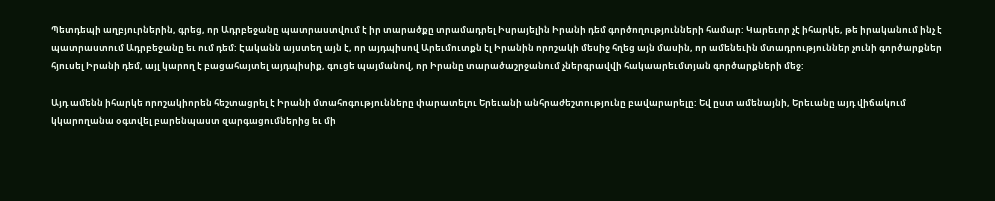Պետդեպի աղբյուրներին, գրեց, որ Ադրբեջանը պատրաստվում է իր տարածքը տրամադրել Իսրայելին Իրանի դեմ գործողությունների համար: Կարեւոր չէ իհարկե, թե իրականում ինչ է պատրաստում Ադրբեջանը եւ ում դեմ: Էականն այստեղ այն է, որ այդպիսով Արեւմուտքն էլ Իրանին որոշակի մեսիջ հղեց այն մասին, որ ամենեւին մտադրություններ չունի գործարքներ հյուսել Իրանի դեմ, այլ կարող է բացահայտել այդպիսիք, գուցե պայմանով, որ Իրանը տարածաշրջանում չներգրավվի հակաարեւմտյան գործարքների մեջ:

Այդ ամենն իհարկե որոշակիորեն հեշտացրել է Իրանի մտահոգությունները փարատելու Երեւանի անհրաժեշտությունը բավարարելը: Եվ ըստ ամենայնի, Երեւանը այդ վիճակում կկարողանա օգտվել բարենպաստ զարգացումներից եւ մի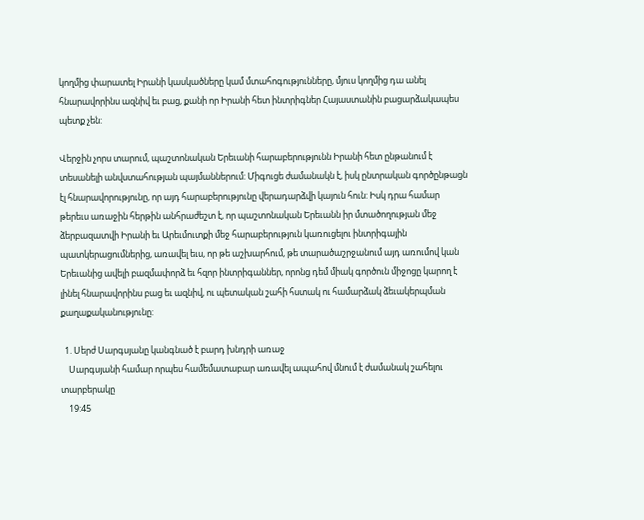կողմից փարատել Իրանի կասկածները կամ մտահոգությունները, մյուս կողմից դա անել հնարավորինս ազնիվ եւ բաց, քանի որ Իրանի հետ ինտրիգներ Հայաստանին բացարձակապես պետք չեն:

Վերջին չորս տարում, պաշտոնական Երեւանի հարաբերությունն Իրանի հետ ընթանում է տեսանելի անվստահության պայմաններում: Միգուցե ժամանակն է, իսկ ընտրական գործընթացն էլ հնարավորությունը, որ այդ հարաբերությունը վերադարձվի կայուն հուն: Իսկ դրա համար թերեւս առաջին հերթին անհրաժեշտ է, որ պաշտոնական Երեւանն իր մտածողության մեջ ձերբազատվի Իրանի եւ Արեւմուտքի մեջ հարաբերություն կառուցելու ինտրիգային պատկերացումներից, առավել եւս, որ թե աշխարհում, թե տարածաշրջանում այդ առումով կան Երեւանից ավելի բազմափորձ եւ հզոր ինտրիգաններ, որոնց դեմ միակ գործուն միջոցը կարող է լինել հնարավորինս բաց եւ ազնիվ, ու պետական շահի հստակ ու համարձակ ձեւակերպման քաղաքականությունը:

  1. Սերժ Սարգսյանը կանգնած է բարդ խնդրի առաջ
    Սարգսյանի համար որպես համեմատաբար առավել ապահով մնում է ժամանակ շահելու տարբերակը
    19:45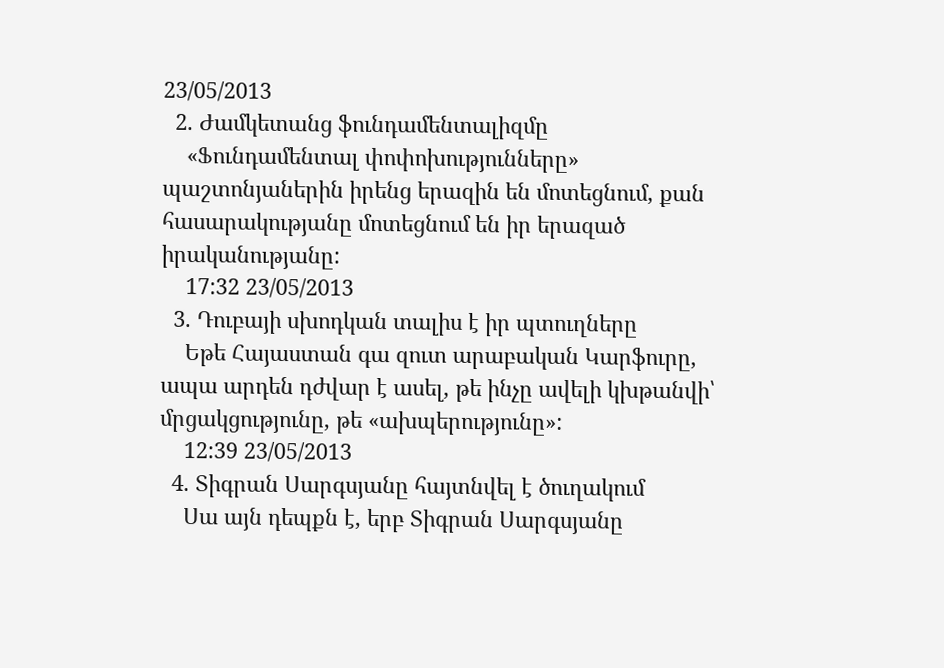23/05/2013
  2. Ժամկետանց ֆունդամենտալիզմը
    «Ֆունդամենտալ փոփոխությունները» պաշտոնյաներին իրենց երազին են մոտեցնում, քան հասարակությանը մոտեցնում են իր երազած իրականությանը:
    17:32 23/05/2013
  3. Դուբայի սխոդկան տալիս է իր պտուղները
    Եթե Հայաստան գա զուտ արաբական Կարֆուրը, ապա արդեն դժվար է ասել, թե ինչը ավելի կխթանվի՝ մրցակցությունը, թե «ախպերությունը»:
    12:39 23/05/2013
  4. Տիգրան Սարգսյանը հայտնվել է ծուղակում
    Սա այն դեպքն է, երբ Տիգրան Սարգսյանը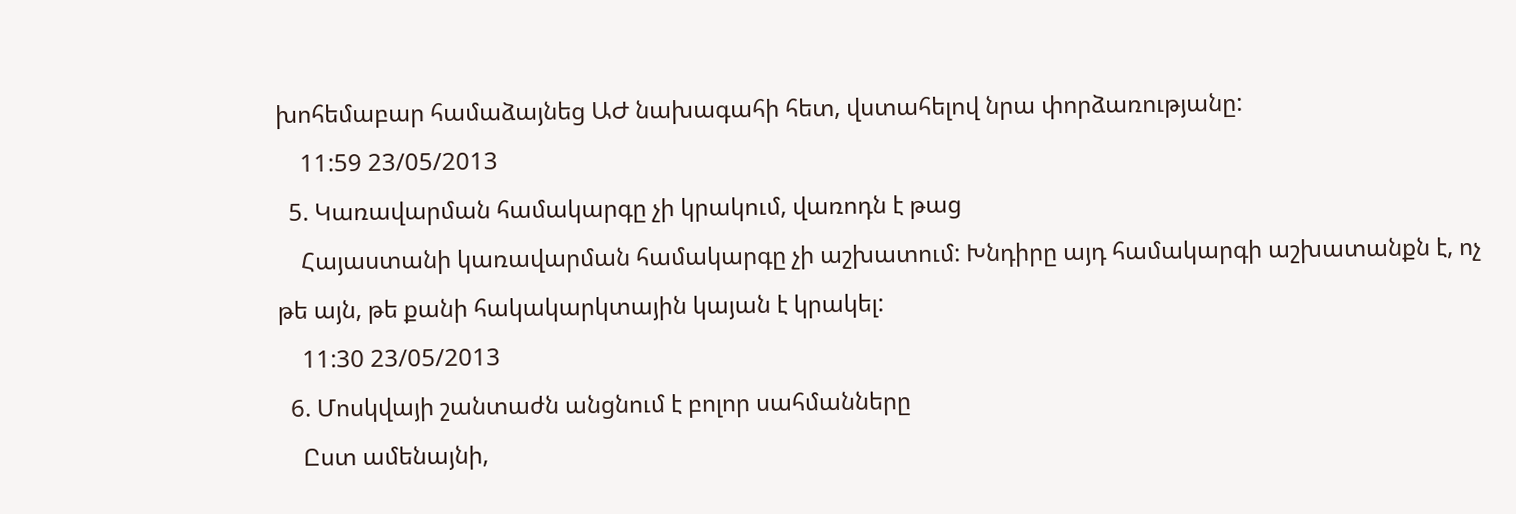խոհեմաբար համաձայնեց ԱԺ նախագահի հետ, վստահելով նրա փորձառությանը:
    11:59 23/05/2013
  5. Կառավարման համակարգը չի կրակում, վառոդն է թաց
    Հայաստանի կառավարման համակարգը չի աշխատում: Խնդիրը այդ համակարգի աշխատանքն է, ոչ թե այն, թե քանի հակակարկտային կայան է կրակել:
    11:30 23/05/2013
  6. Մոսկվայի շանտաժն անցնում է բոլոր սահմանները
    Ըստ ամենայնի,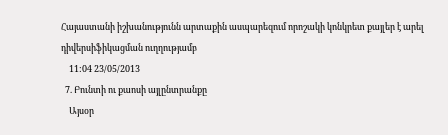Հայաստանի իշխանությունն արտաքին ասպարեզում որոշակի կոնկրետ քայլեր է արել դիվերսիֆիկացման ուղղությամբ
    11:04 23/05/2013
  7. Բունտի ու քաոսի այլընտրանքը
    Այսօր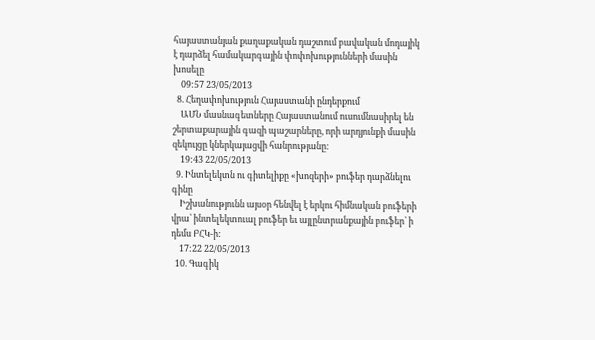հայաստանյան քաղաքական դաշտում բավական մոդայիկ է դարձել համակարգային փոփոխությունների մասին խոսելը
    09:57 23/05/2013
  8. Հեղափոխություն Հայաստանի ընդերքում
    ԱՄՆ մասնագետները Հայաստանում ուսումնասիրել են շերտաքարային գազի պաշարները, որի արդյունքի մասին զեկույցը կներկայացվի հանրությանը:
    19:43 22/05/2013
  9. Ինտելեկտն ու գիտելիքը «խոզերի» բուֆեր դարձնելու գինը
    Իշխանությունն այսօր հենվել է երկու հիմնական բուֆերի վրա՝ ինտելեկտուալ բուֆեր եւ այլընտրանքային բուֆեր՝ ի դեմս ԲՀԿ-ի:
    17:22 22/05/2013
  10. Գագիկ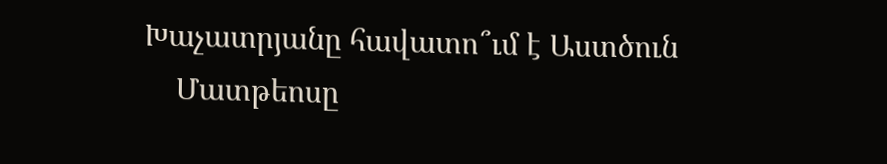Խաչատրյանը հավատո՞ւմ է Աստծուն
    Մատթեոսը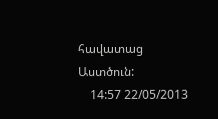հավատաց Աստծուն:
    14:57 22/05/2013